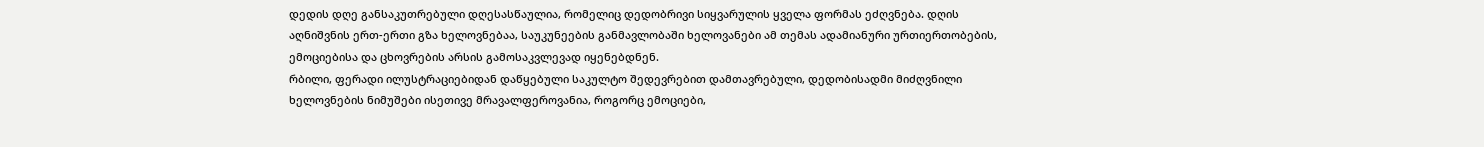დედის დღე განსაკუთრებული დღესასწაულია, რომელიც დედობრივი სიყვარულის ყველა ფორმას ეძღვნება. დღის აღნიშვნის ერთ-ერთი გზა ხელოვნებაა, საუკუნეების განმავლობაში ხელოვანები ამ თემას ადამიანური ურთიერთობების, ემოციებისა და ცხოვრების არსის გამოსაკვლევად იყენებდნენ.
რბილი, ფერადი ილუსტრაციებიდან დაწყებული საკულტო შედევრებით დამთავრებული, დედობისადმი მიძღვნილი ხელოვნების ნიმუშები ისეთივე მრავალფეროვანია, როგორც ემოციები,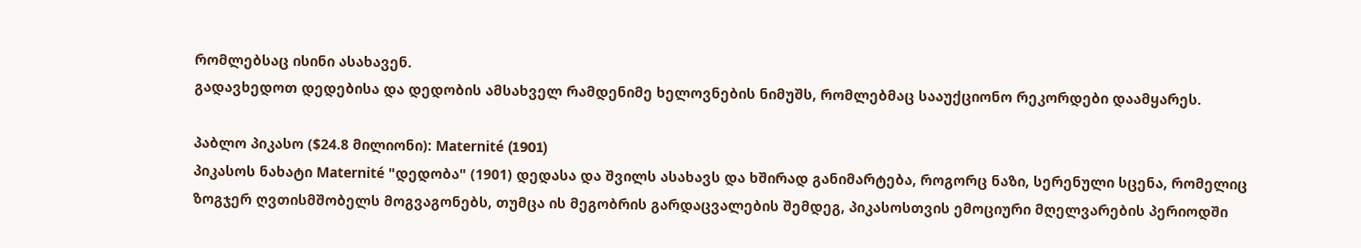რომლებსაც ისინი ასახავენ.
გადავხედოთ დედებისა და დედობის ამსახველ რამდენიმე ხელოვნების ნიმუშს, რომლებმაც სააუქციონო რეკორდები დაამყარეს.

პაბლო პიკასო ($24.8 მილიონი): Maternité (1901)
პიკასოს ნახატი Maternité "დედობა" (1901) დედასა და შვილს ასახავს და ხშირად განიმარტება, როგორც ნაზი, სერენული სცენა, რომელიც ზოგჯერ ღვთისმშობელს მოგვაგონებს, თუმცა ის მეგობრის გარდაცვალების შემდეგ, პიკასოსთვის ემოციური მღელვარების პერიოდში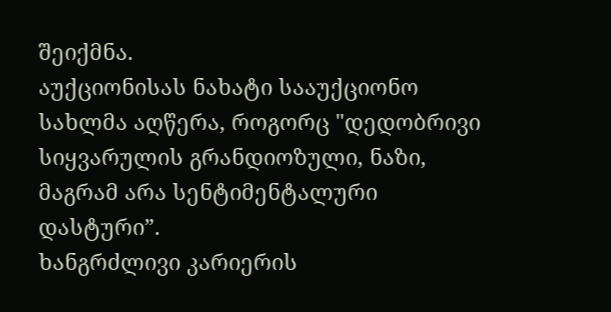შეიქმნა.
აუქციონისას ნახატი სააუქციონო სახლმა აღწერა, როგორც "დედობრივი სიყვარულის გრანდიოზული, ნაზი, მაგრამ არა სენტიმენტალური დასტური”.
ხანგრძლივი კარიერის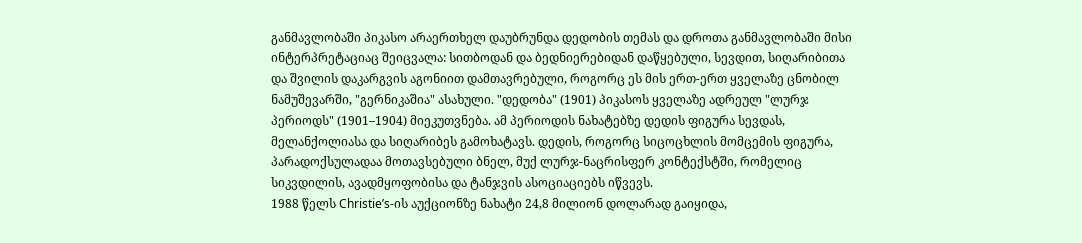განმავლობაში პიკასო არაერთხელ დაუბრუნდა დედობის თემას და დროთა განმავლობაში მისი ინტერპრეტაციაც შეიცვალა: სითბოდან და ბედნიერებიდან დაწყებული, სევდით, სიღარიბითა და შვილის დაკარგვის აგონიით დამთავრებული, როგორც ეს მის ერთ-ერთ ყველაზე ცნობილ ნამუშევარში, "გერნიკაშია" ასახული. "დედობა" (1901) პიკასოს ყველაზე ადრეულ "ლურჯ პერიოდს" (1901–1904) მიეკუთვნება. ამ პერიოდის ნახატებზე დედის ფიგურა სევდას, მელანქოლიასა და სიღარიბეს გამოხატავს. დედის, როგორც სიცოცხლის მომცემის ფიგურა, პარადოქსულადაა მოთავსებული ბნელ, მუქ ლურჯ-ნაცრისფერ კონტექსტში, რომელიც სიკვდილის, ავადმყოფობისა და ტანჯვის ასოციაციებს იწვევს.
1988 წელს Christie’s-ის აუქციონზე ნახატი 24,8 მილიონ დოლარად გაიყიდა,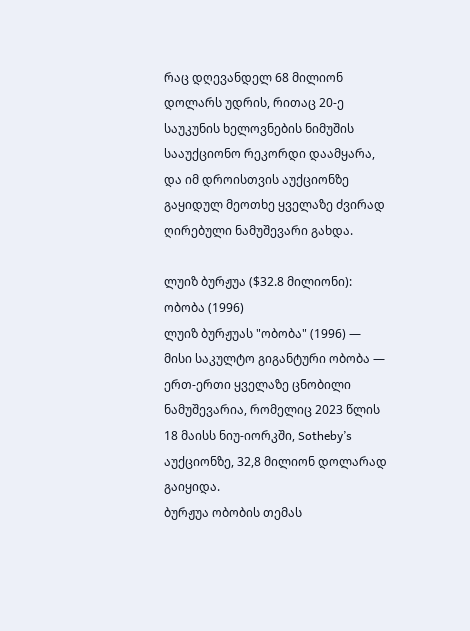რაც დღევანდელ 68 მილიონ დოლარს უდრის, რითაც 20-ე საუკუნის ხელოვნების ნიმუშის სააუქციონო რეკორდი დაამყარა, და იმ დროისთვის აუქციონზე გაყიდულ მეოთხე ყველაზე ძვირად ღირებული ნამუშევარი გახდა.

ლუიზ ბურჟუა ($32.8 მილიონი): ობობა (1996)
ლუიზ ბურჟუას "ობობა" (1996) — მისი საკულტო გიგანტური ობობა — ერთ-ერთი ყველაზე ცნობილი ნამუშევარია, რომელიც 2023 წლის 18 მაისს ნიუ-იორკში, Sotheby’s აუქციონზე, 32,8 მილიონ დოლარად გაიყიდა.
ბურჟუა ობობის თემას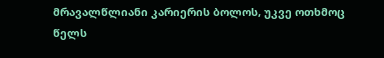მრავალწლიანი კარიერის ბოლოს, უკვე ოთხმოც წელს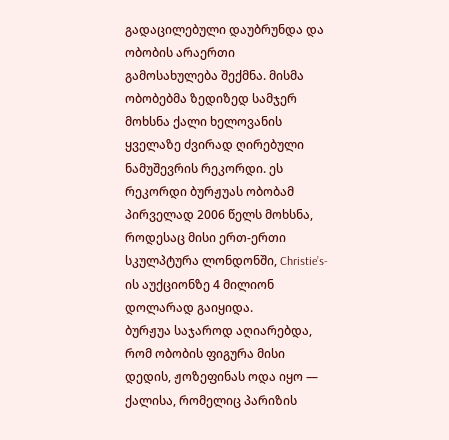გადაცილებული დაუბრუნდა და ობობის არაერთი გამოსახულება შექმნა. მისმა ობობებმა ზედიზედ სამჯერ მოხსნა ქალი ხელოვანის ყველაზე ძვირად ღირებული ნამუშევრის რეკორდი. ეს რეკორდი ბურჟუას ობობამ პირველად 2006 წელს მოხსნა, როდესაც მისი ერთ-ერთი სკულპტურა ლონდონში, Christie’s-ის აუქციონზე 4 მილიონ დოლარად გაიყიდა.
ბურჟუა საჯაროდ აღიარებდა, რომ ობობის ფიგურა მისი დედის, ჟოზეფინას ოდა იყო — ქალისა, რომელიც პარიზის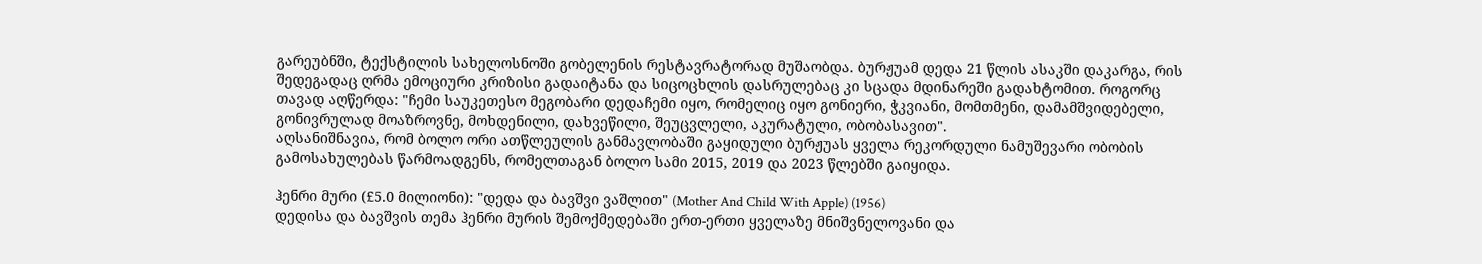გარეუბნში, ტექსტილის სახელოსნოში გობელენის რესტავრატორად მუშაობდა. ბურჟუამ დედა 21 წლის ასაკში დაკარგა, რის შედეგადაც ღრმა ემოციური კრიზისი გადაიტანა და სიცოცხლის დასრულებაც კი სცადა მდინარეში გადახტომით. როგორც თავად აღწერდა: "ჩემი საუკეთესო მეგობარი დედაჩემი იყო, რომელიც იყო გონიერი, ჭკვიანი, მომთმენი, დამამშვიდებელი, გონივრულად მოაზროვნე, მოხდენილი, დახვეწილი, შეუცვლელი, აკურატული, ობობასავით".
აღსანიშნავია, რომ ბოლო ორი ათწლეულის განმავლობაში გაყიდული ბურჟუას ყველა რეკორდული ნამუშევარი ობობის გამოსახულებას წარმოადგენს, რომელთაგან ბოლო სამი 2015, 2019 და 2023 წლებში გაიყიდა.

ჰენრი მური (£5.0 მილიონი): "დედა და ბავშვი ვაშლით" (Mother And Child With Apple) (1956)
დედისა და ბავშვის თემა ჰენრი მურის შემოქმედებაში ერთ-ერთი ყველაზე მნიშვნელოვანი და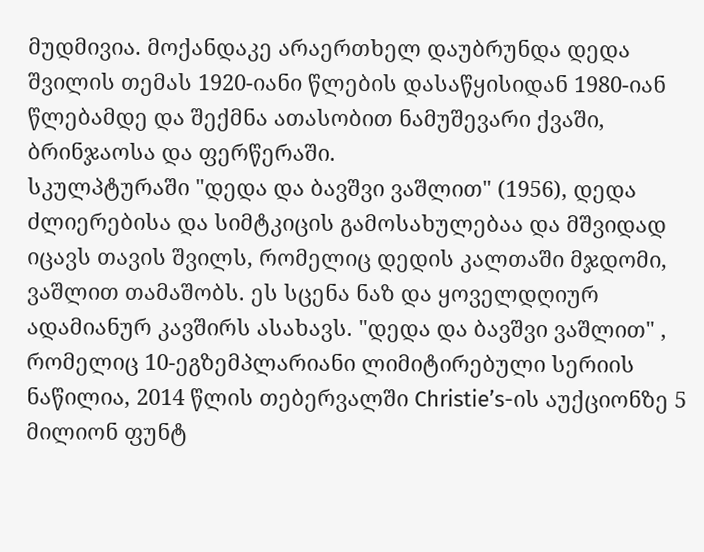მუდმივია. მოქანდაკე არაერთხელ დაუბრუნდა დედა შვილის თემას 1920-იანი წლების დასაწყისიდან 1980-იან წლებამდე და შექმნა ათასობით ნამუშევარი ქვაში, ბრინჯაოსა და ფერწერაში.
სკულპტურაში "დედა და ბავშვი ვაშლით" (1956), დედა ძლიერებისა და სიმტკიცის გამოსახულებაა და მშვიდად იცავს თავის შვილს, რომელიც დედის კალთაში მჯდომი, ვაშლით თამაშობს. ეს სცენა ნაზ და ყოველდღიურ ადამიანურ კავშირს ასახავს. "დედა და ბავშვი ვაშლით" , რომელიც 10-ეგზემპლარიანი ლიმიტირებული სერიის ნაწილია, 2014 წლის თებერვალში Christie’s-ის აუქციონზე 5 მილიონ ფუნტ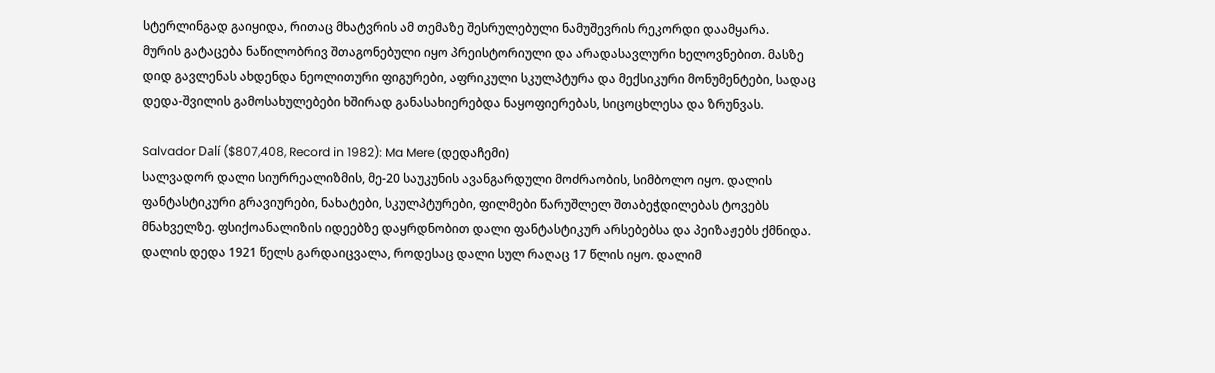სტერლინგად გაიყიდა, რითაც მხატვრის ამ თემაზე შესრულებული ნამუშევრის რეკორდი დაამყარა.
მურის გატაცება ნაწილობრივ შთაგონებული იყო პრეისტორიული და არადასავლური ხელოვნებით. მასზე დიდ გავლენას ახდენდა ნეოლითური ფიგურები, აფრიკული სკულპტურა და მექსიკური მონუმენტები, სადაც დედა-შვილის გამოსახულებები ხშირად განასახიერებდა ნაყოფიერებას, სიცოცხლესა და ზრუნვას.

Salvador Dalí ($807,408, Record in 1982): Ma Mere (დედაჩემი)
სალვადორ დალი სიურრეალიზმის, მე-20 საუკუნის ავანგარდული მოძრაობის, სიმბოლო იყო. დალის ფანტასტიკური გრავიურები, ნახატები, სკულპტურები, ფილმები წარუშლელ შთაბეჭდილებას ტოვებს მნახველზე. ფსიქოანალიზის იდეებზე დაყრდნობით დალი ფანტასტიკურ არსებებსა და პეიზაჟებს ქმნიდა.
დალის დედა 1921 წელს გარდაიცვალა, როდესაც დალი სულ რაღაც 17 წლის იყო. დალიმ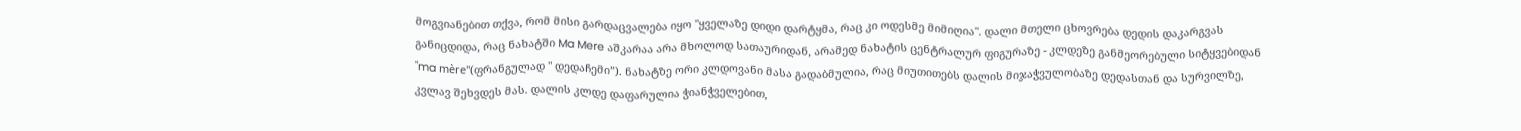მოგვიანებით თქვა, რომ მისი გარდაცვალება იყო "ყველაზე დიდი დარტყმა, რაც კი ოდესმე მიმიღია". დალი მთელი ცხოვრება დედის დაკარგვას განიცდიდა, რაც ნახატში Ma Mere აშკარაა არა მხოლოდ სათაურიდან, არამედ ნახატის ცენტრალურ ფიგურაზე - კლდეზე განმეორებული სიტყვებიდან "ma mère"(ფრანგულად " დედაჩემი”). ნახატზე ორი კლდოვანი მასა გადაბმულია, რაც მიუთითებს დალის მიჯაჭვულობაზე დედასთან და სურვილზე, კვლავ შეხვდეს მას. დალის კლდე დაფარულია ჭიანჭველებით,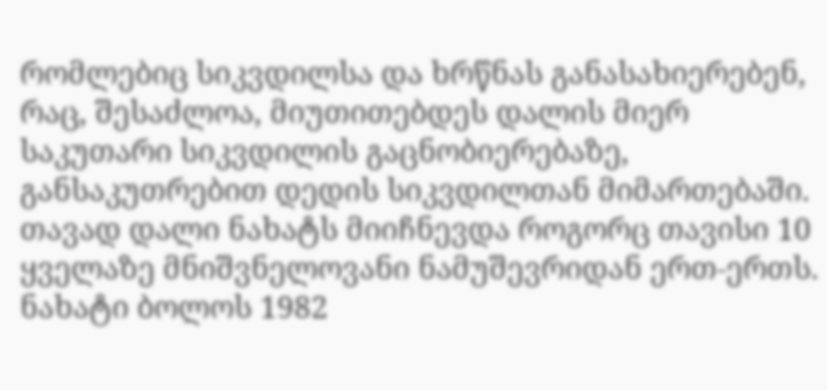რომლებიც სიკვდილსა და ხრწნას განასახიერებენ, რაც, შესაძლოა, მიუთითებდეს დალის მიერ საკუთარი სიკვდილის გაცნობიერებაზე, განსაკუთრებით დედის სიკვდილთან მიმართებაში.
თავად დალი ნახატს მიიჩნევდა როგორც თავისი 10 ყველაზე მნიშვნელოვანი ნამუშევრიდან ერთ-ერთს. ნახატი ბოლოს 1982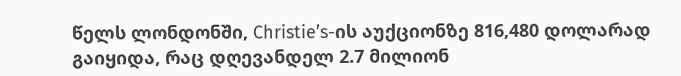წელს ლონდონში, Christie’s-ის აუქციონზე 816,480 დოლარად გაიყიდა, რაც დღევანდელ 2.7 მილიონ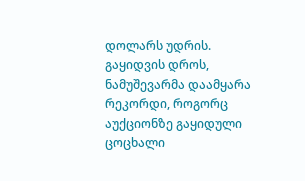დოლარს უდრის. გაყიდვის დროს, ნამუშევარმა დაამყარა რეკორდი, როგორც აუქციონზე გაყიდული ცოცხალი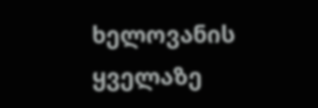ხელოვანის ყველაზე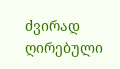ძვირად ღირებული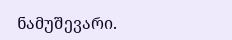ნამუშევარი.